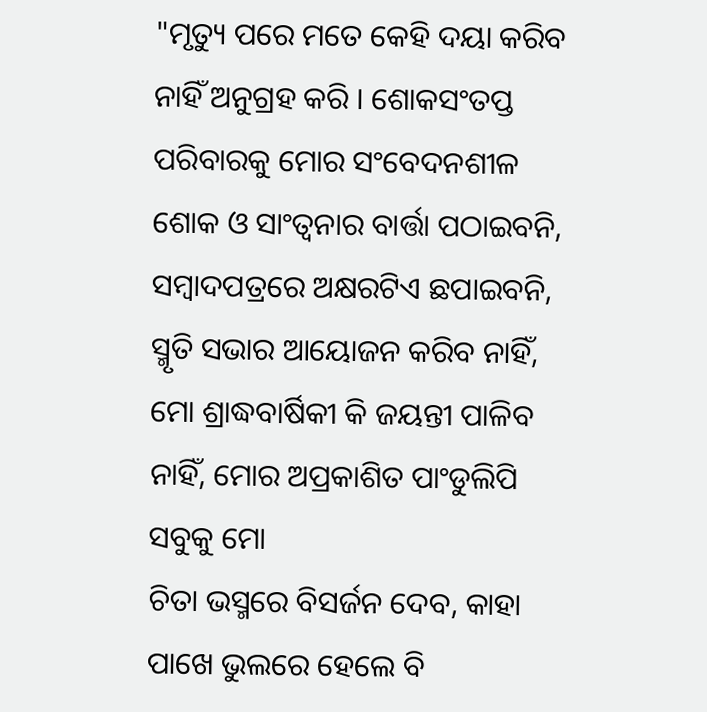"ମୃତ୍ୟୁ ପରେ ମତେ କେହି ଦୟା କରିବ
ନାହିଁ ଅନୁଗ୍ରହ କରି । ଶୋକସଂତପ୍ତ
ପରିବାରକୁ ମୋର ସଂବେଦନଶୀଳ
ଶୋକ ଓ ସାଂତ୍ୱନାର ବାର୍ତ୍ତା ପଠାଇବନି,
ସମ୍ବାଦପତ୍ରରେ ଅକ୍ଷରଟିଏ ଛପାଇବନି,
ସ୍ମୃତି ସଭାର ଆୟୋଜନ କରିବ ନାହିଁ,
ମୋ ଶ୍ରାଦ୍ଧବାର୍ଷିକୀ କି ଜୟନ୍ତୀ ପାଳିବ
ନାହିଁ, ମୋର ଅପ୍ରକାଶିତ ପାଂଡୁଲିପି ସବୁକୁ ମୋ
ଚିତା ଭସ୍ମରେ ବିସର୍ଜନ ଦେବ, କାହା
ପାଖେ ଭୁଲରେ ହେଲେ ବି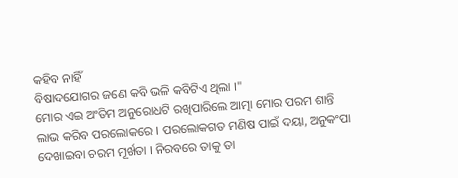କହିବ ନାହିଁ
ବିଷାଦଯୋଗର ଜଣେ କବି ଭଳି କବିଟିଏ ଥିଲା ।"
ମୋର ଏଇ ଅଂତିମ ଅନୁରୋଧଟି ରଖିପାରିଲେ ଆତ୍ମା ମୋର ପରମ ଶାନ୍ତି ଲାଭ କରିବ ପରଲୋକରେ । ପରଲୋକଗତ ମଣିଷ ପାଇଁ ଦୟା, ଅନୁକଂପା ଦେଖାଇବା ଚରମ ମୂର୍ଖତା । ନିରବରେ ତାକୁ ତା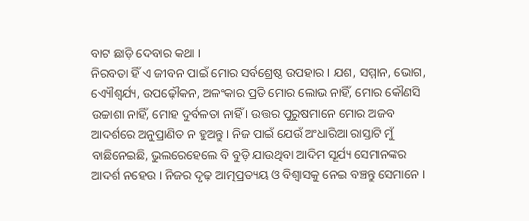ବାଟ ଛାଡ଼ି ଦେବାର କଥା ।
ନିରବତା ହିଁ ଏ ଜୀବନ ପାଇଁ ମୋର ସର୍ବଶ୍ରେଷ୍ଠ ଉପହାର । ଯଶ, ସମ୍ମାନ, ଭୋଗ, ଏ୍ୟୌଶ୍ୱର୍ଯ୍ୟ, ଉପଢ଼ୌକନ, ଅଳଂକାର ପ୍ରତି ମୋର ଲୋଭ ନାହିଁ, ମୋର କୌଣସି ଉଚ୍ଚାଶା ନାହିଁ, ମୋହ ଦୁର୍ବଳତା ନାହିଁ । ଉତ୍ତର ପୁରୁଷମାନେ ମୋର ଅଜବ ଆଦର୍ଶରେ ଅନୁପ୍ରାଣିତ ନ ହୁଅନ୍ତୁ । ନିଜ ପାଇଁ ଯେଉଁ ଅଂଧାରିଆ ରାସ୍ତାଟି ମୁଁ ବାଛିନେଇଛି, ଭୁଲରେହେଲେ ବି ବୁଡ଼ି ଯାଉଥିବା ଆଦିମ ସୂର୍ଯ୍ୟ ସେମାନଙ୍କର ଆଦର୍ଶ ନହେଉ । ନିଜର ଦୃଢ଼ ଆତ୍ମପ୍ରତ୍ୟୟ ଓ ବିଶ୍ୱାସକୁ ନେଇ ବଞ୍ଚନ୍ତୁ ସେମାନେ ।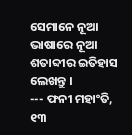ସେମାନେ ନୂଆ ଭାଷାରେ ନୂଆ ଶତାବ୍ଦୀର ଇତିହାସ ଲେଖନ୍ତୁ ।
--- ଫନୀ ମହାଂତି, ୧୩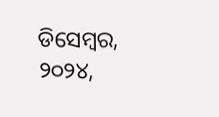ଡିସେମ୍ବର, ୨୦୨୪,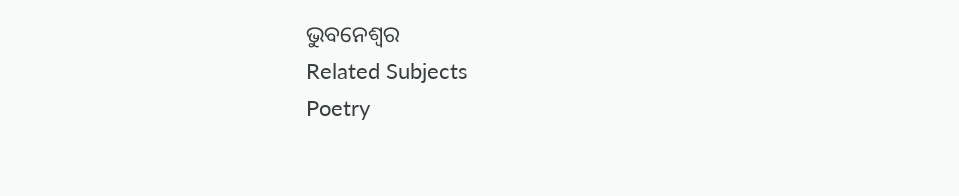ଭୁବନେଶ୍ୱର
Related Subjects
Poetry